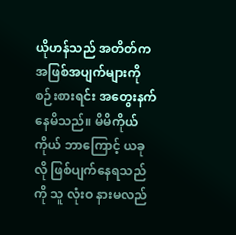ယိုဟန်သည် အတိတ်က အဖြစ်အပျက်များကို စဉ်းစားရင်း အတွေးနက်နေမိသည်။ မိမိကိုယ်ကိုယ် ဘာကြောင့် ယခုလို ဖြစ်ပျက်နေရသည်ကို သူ လုံးဝ နားမလည်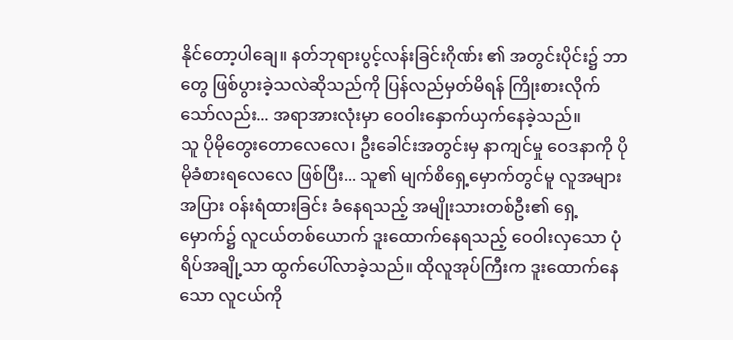နိုင်တော့ပါချေ။ နတ်ဘုရားပွင့်လန်းခြင်းဂိုဏ်း ၏ အတွင်းပိုင်း၌ ဘာတွေ ဖြစ်ပွားခဲ့သလဲဆိုသည်ကို ပြန်လည်မှတ်မိရန် ကြိုးစားလိုက်သော်လည်း... အရာအားလုံးမှာ ဝေဝါးနှောက်ယှက်နေခဲ့သည်။
သူ ပိုမိုတွေးတောလေလေ၊ ဦးခေါင်းအတွင်းမှ နာကျင်မှု ဝေဒနာကို ပိုမိုခံစားရလေလေ ဖြစ်ပြီး... သူ၏ မျက်စိရှေ့မှောက်တွင်မူ လူအများအပြား ဝန်းရံထားခြင်း ခံနေရသည့် အမျိုးသားတစ်ဦး၏ ရှေ့မှောက်၌ လူငယ်တစ်ယောက် ဒူးထောက်နေရသည့် ဝေဝါးလှသော ပုံရိပ်အချို့သာ ထွက်ပေါ်လာခဲ့သည်။ ထိုလူအုပ်ကြီးက ဒူးထောက်နေသော လူငယ်ကို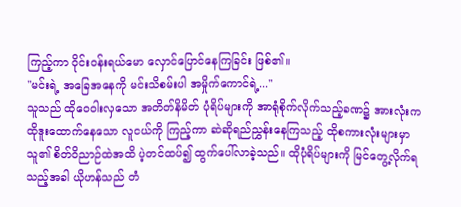ကြည့်ကာ ဝိုင်းဝန်းရယ်မော လှောင်ပြောင်နေကြခြင်း ဖြစ်၏။
"မင်းရဲ့ အခြေအနေကို မင်းသိစမ်းပါ အမှိုက်ကောင်ရဲ့..."
သူသည် ထိုဝေဝါးလှသော အတိတ်နိမိတ် ပုံရိပ်များကို အာရုံစိုက်လိုက်သည့်ခဏ၌ အားလုံးက ထိုဒူးထောက်နေသော လူငယ်ကို ကြည့်ကာ ဆဲဆိုရည်ညွှန်းနေကြသည့် ထိုစကားလုံးများမှာ သူ၏ စိတ်ဝိညာဉ်ထဲအထိ ပဲ့တင်ထပ်၍ ထွက်ပေါ်လာခဲ့သည်။ ထိုပုံရိပ်များကို မြင်တွေ့လိုက်ရသည့်အခါ ယိုဟန်သည် တံ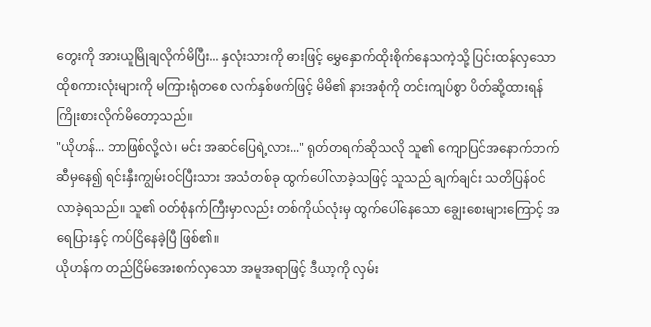တွေးကို အားယူမြိုချလိုက်မိပြီး... နှလုံးသားကို ဓားဖြင့် မွှေနှောက်ထိုးစိုက်နေသကဲ့သို့ ပြင်းထန်လှသော ထိုစကားလုံးများကို မကြားရုံတစေ လက်နှစ်ဖက်ဖြင့် မိမိ၏ နားအစုံကို တင်းကျပ်စွာ ပိတ်ဆို့ထားရန် ကြိုးစားလိုက်မိတော့သည်။
"ယိုဟန်... ဘာဖြစ်လို့လဲ၊ မင်း အဆင်ပြေရဲ့လား..." ရုတ်တရက်ဆိုသလို သူ၏ ကျောပြင်အနောက်ဘက်ဆီမှနေ၍ ရင်းနှီးကျွမ်းဝင်ပြီးသား အသံတစ်ခု ထွက်ပေါ်လာခဲ့သဖြင့် သူသည် ချက်ချင်း သတိပြန်ဝင်လာခဲ့ရသည်။ သူ၏ ဝတ်စုံနက်ကြီးမှာလည်း တစ်ကိုယ်လုံးမှ ထွက်ပေါ်နေသော ချွေးစေးများကြောင့် အရေပြားနှင့် ကပ်ငြိနေခဲ့ပြီ ဖြစ်၏။
ယိုဟန်က တည်ငြိမ်အေးစက်လှသော အမူအရာဖြင့် ဒီယာ့ကို လှမ်း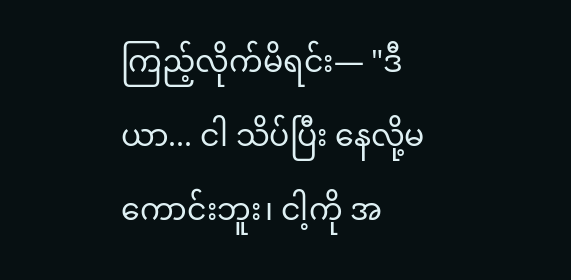ကြည့်လိုက်မိရင်း— "ဒီယာ... ငါ သိပ်ပြီး နေလို့မကောင်းဘူး၊ ငါ့ကို အ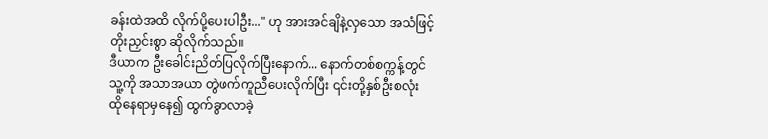ခန်းထဲအထိ လိုက်ပို့ပေးပါဦး..." ဟု အားအင်ချိနဲ့လှသော အသံဖြင့် တိုးညှင်းစွာ ဆိုလိုက်သည်။
ဒီယာက ဦးခေါင်းညိတ်ပြလိုက်ပြီးနောက်... နောက်တစ်စက္ကန့်တွင် သူ့ကို အသာအယာ တွဲဖက်ကူညီပေးလိုက်ပြီး ၎င်းတို့နှစ်ဦးစလုံး ထိုနေရာမှနေ၍ ထွက်ခွာလာခဲ့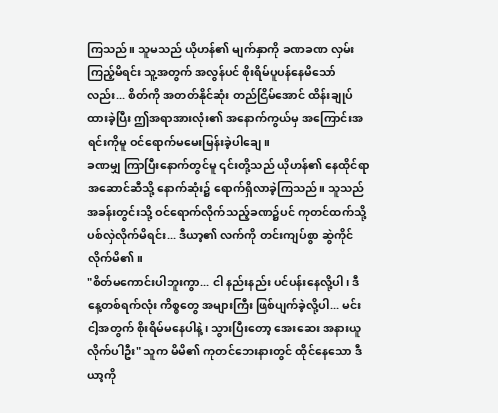ကြသည်။ သူမသည် ယိုဟန်၏ မျက်နှာကို ခဏခဏ လှမ်းကြည့်မိရင်း သူ့အတွက် အလွန်ပင် စိုးရိမ်ပူပန်နေမိသော်လည်း... စိတ်ကို အတတ်နိုင်ဆုံး တည်ငြိမ်အောင် ထိန်းချုပ်ထားခဲ့ပြီး ဤအရာအားလုံး၏ အနောက်ကွယ်မှ အကြောင်းအရင်းကိုမူ ဝင်ရောက်မမေးမြန်းခဲ့ပါချေ။
ခဏမျှ ကြာပြီးနောက်တွင်မူ ၎င်းတို့သည် ယိုဟန်၏ နေထိုင်ရာ အဆောင်ဆီသို့ နောက်ဆုံး၌ ရောက်ရှိလာခဲ့ကြသည်။ သူသည် အခန်းတွင်းသို့ ဝင်ရောက်လိုက်သည့်ခဏ၌ပင် ကုတင်ထက်သို့ ပစ်လှဲလိုက်မိရင်း... ဒီယာ့၏ လက်ကို တင်းကျပ်စွာ ဆွဲကိုင်လိုက်မိ၏။
"စိတ်မကောင်းပါဘူးကွာ... ငါ နည်းနည်း ပင်ပန်းနေလို့ပါ၊ ဒီနေ့တစ်ရက်လုံး ကိစ္စတွေ အများကြီး ဖြစ်ပျက်ခဲ့လို့ပါ... မင်း ငါ့အတွက် စိုးရိမ်မနေပါနဲ့၊ သွားပြီးတော့ အေးဆေး အနားယူလိုက်ပါဦး" သူက မိမိ၏ ကုတင်ဘေးနားတွင် ထိုင်နေသော ဒီယာ့ကို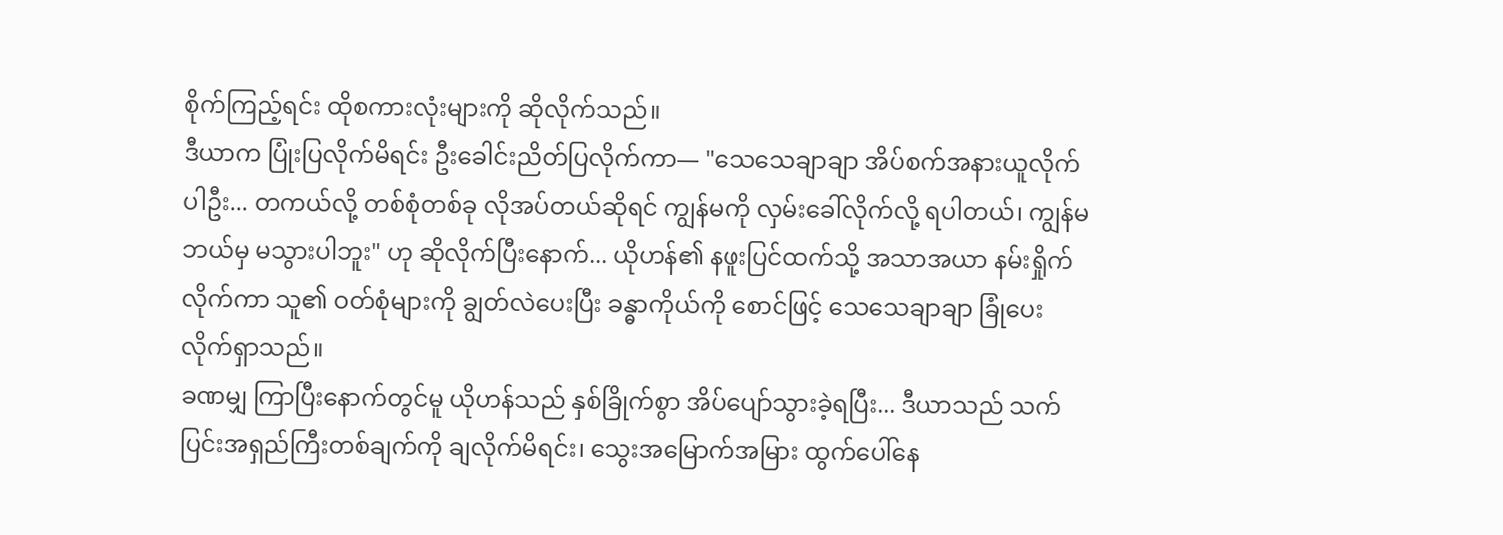စိုက်ကြည့်ရင်း ထိုစကားလုံးများကို ဆိုလိုက်သည်။
ဒီယာက ပြုံးပြလိုက်မိရင်း ဦးခေါင်းညိတ်ပြလိုက်ကာ— "သေသေချာချာ အိပ်စက်အနားယူလိုက်ပါဦး... တကယ်လို့ တစ်စုံတစ်ခု လိုအပ်တယ်ဆိုရင် ကျွန်မကို လှမ်းခေါ်လိုက်လို့ ရပါတယ်၊ ကျွန်မ ဘယ်မှ မသွားပါဘူး" ဟု ဆိုလိုက်ပြီးနောက်... ယိုဟန်၏ နဖူးပြင်ထက်သို့ အသာအယာ နမ်းရှိုက်လိုက်ကာ သူ၏ ဝတ်စုံများကို ချွတ်လဲပေးပြီး ခန္ဓာကိုယ်ကို စောင်ဖြင့် သေသေချာချာ ခြုံပေးလိုက်ရှာသည်။
ခဏမျှ ကြာပြီးနောက်တွင်မူ ယိုဟန်သည် နှစ်ခြိုက်စွာ အိပ်ပျော်သွားခဲ့ရပြီး... ဒီယာသည် သက်ပြင်းအရှည်ကြီးတစ်ချက်ကို ချလိုက်မိရင်း၊ သွေးအမြောက်အမြား ထွက်ပေါ်နေ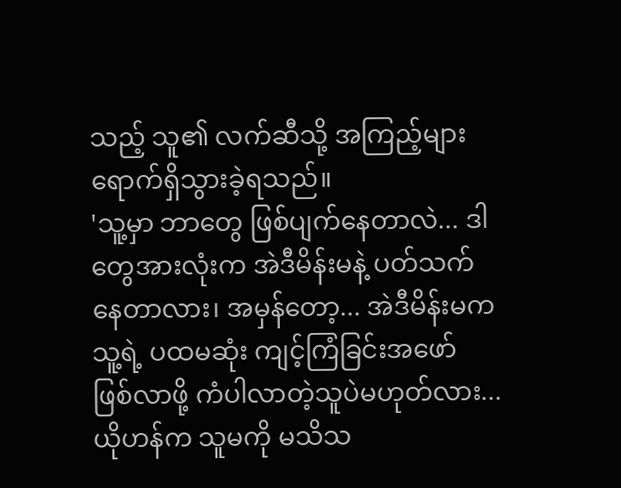သည့် သူ၏ လက်ဆီသို့ အကြည့်များ ရောက်ရှိသွားခဲ့ရသည်။
'သူ့မှာ ဘာတွေ ဖြစ်ပျက်နေတာလဲ... ဒါတွေအားလုံးက အဲဒီမိန်းမနဲ့ ပတ်သက်နေတာလား၊ အမှန်တော့... အဲဒီမိန်းမက သူ့ရဲ့ ပထမဆုံး ကျင့်ကြံခြင်းအဖော် ဖြစ်လာဖို့ ကံပါလာတဲ့သူပဲမဟုတ်လား... ယိုဟန်က သူမကို မသိသ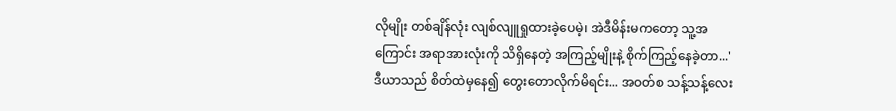လိုမျိုး တစ်ချိန်လုံး လျစ်လျူရှုထားခဲ့ပေမဲ့၊ အဲဒီမိန်းမကတော့ သူ့အကြောင်း အရာအားလုံးကို သိရှိနေတဲ့ အကြည့်မျိုးနဲ့ စိုက်ကြည့်နေခဲ့တာ...' ဒီယာသည် စိတ်ထဲမှနေ၍ တွေးတောလိုက်မိရင်း... အဝတ်စ သန့်သန့်လေး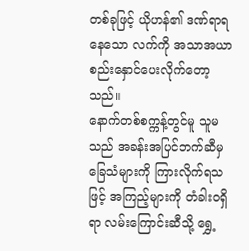တစ်ခုဖြင့် ယိုဟန်၏ ဒဏ်ရာရနေသော လက်ကို အသာအယာ စည်းနှောင်ပေးလိုက်တော့သည်။
နောက်တစ်စက္ကန့်တွင်မူ သူမသည် အခန်းအပြင်ဘက်ဆီမှ ခြေသံများကို ကြားလိုက်ရသဖြင့် အကြည့်များကို တံခါးဝရှိရာ လမ်းကြောင်းဆီသို့ ရွှေ့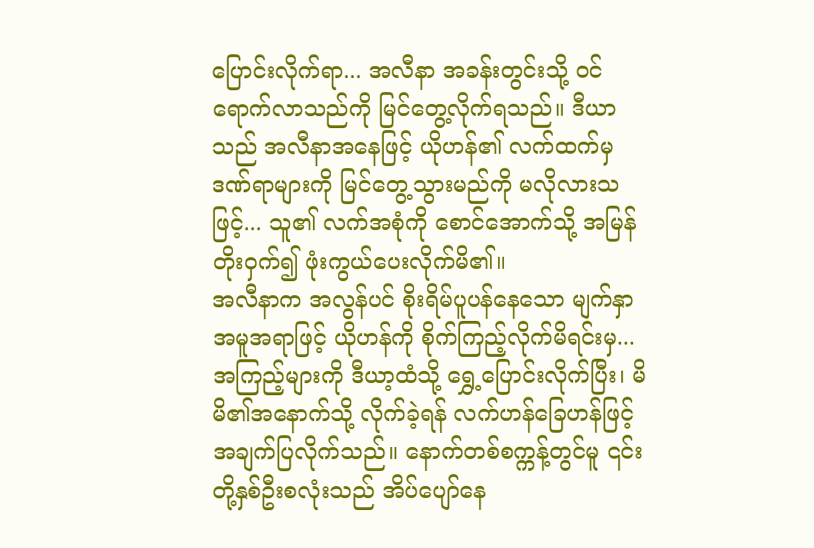ပြောင်းလိုက်ရာ... အလီနာ အခန်းတွင်းသို့ ဝင်ရောက်လာသည်ကို မြင်တွေ့လိုက်ရသည်။ ဒီယာသည် အလီနာအနေဖြင့် ယိုဟန်၏ လက်ထက်မှ ဒဏ်ရာများကို မြင်တွေ့သွားမည်ကို မလိုလားသဖြင့်... သူ၏ လက်အစုံကို စောင်အောက်သို့ အမြန် တိုးဝှက်၍ ဖုံးကွယ်ပေးလိုက်မိ၏။
အလီနာက အလွန်ပင် စိုးရိမ်ပူပန်နေသော မျက်နှာအမူအရာဖြင့် ယိုဟန်ကို စိုက်ကြည့်လိုက်မိရင်းမှ... အကြည့်များကို ဒီယာ့ထံသို့ ရွှေ့ပြောင်းလိုက်ပြီး၊ မိမိ၏အနောက်သို့ လိုက်ခဲ့ရန် လက်ဟန်ခြေဟန်ဖြင့် အချက်ပြလိုက်သည်။ နောက်တစ်စက္ကန့်တွင်မူ ၎င်းတို့နှစ်ဦးစလုံးသည် အိပ်ပျော်နေ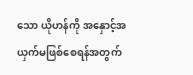သော ယိုဟန်ကို အနှောင့်အယှက်မဖြစ်စေရန်အတွက်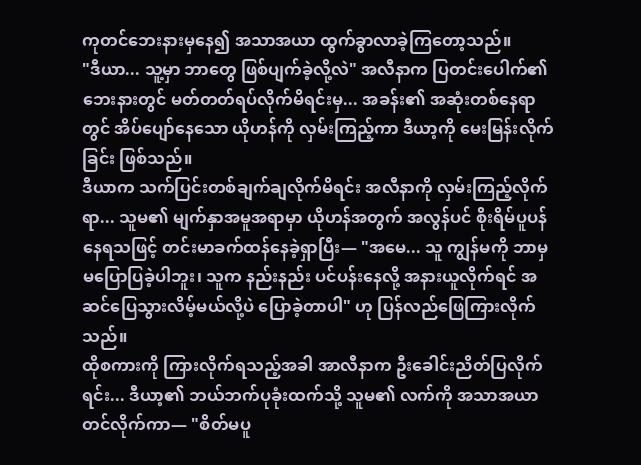ကုတင်ဘေးနားမှနေ၍ အသာအယာ ထွက်ခွာလာခဲ့ကြတော့သည်။
"ဒီယာ... သူ့မှာ ဘာတွေ ဖြစ်ပျက်ခဲ့လို့လဲ" အလီနာက ပြတင်းပေါက်၏ ဘေးနားတွင် မတ်တတ်ရပ်လိုက်မိရင်းမှ... အခန်း၏ အဆုံးတစ်နေရာတွင် အိပ်ပျော်နေသော ယိုဟန်ကို လှမ်းကြည့်ကာ ဒီယာ့ကို မေးမြန်းလိုက်ခြင်း ဖြစ်သည်။
ဒီယာက သက်ပြင်းတစ်ချက်ချလိုက်မိရင်း အလီနာကို လှမ်းကြည့်လိုက်ရာ... သူမ၏ မျက်နှာအမူအရာမှာ ယိုဟန်အတွက် အလွန်ပင် စိုးရိမ်ပူပန်နေရသဖြင့် တင်းမာခက်ထန်နေခဲ့ရှာပြီး— "အမေ... သူ ကျွန်မကို ဘာမှ မပြောပြခဲ့ပါဘူး၊ သူက နည်းနည်း ပင်ပန်းနေလို့ အနားယူလိုက်ရင် အဆင်ပြေသွားလိမ့်မယ်လို့ပဲ ပြောခဲ့တာပါ" ဟု ပြန်လည်ဖြေကြားလိုက်သည်။
ထိုစကားကို ကြားလိုက်ရသည့်အခါ အာလီနာက ဦးခေါင်းညိတ်ပြလိုက်ရင်း... ဒီယာ့၏ ဘယ်ဘက်ပုခုံးထက်သို့ သူမ၏ လက်ကို အသာအယာ တင်လိုက်ကာ— "စိတ်မပူ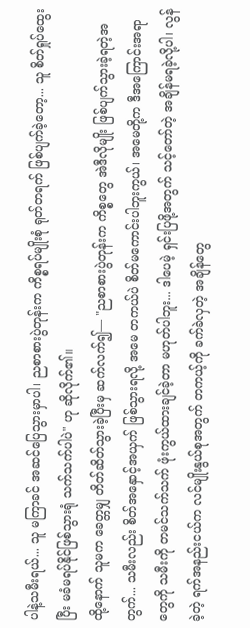ပါနဲ့သမီးရယ်... သူ မကြာခင် အဆင်ပြေသွားမှာပါ၊ ညစာစားပွဲတုန်းက ကိစ္စရပ်မျိုးစုံ ရုတ်တရက် ဖြစ်ပျက်ခဲ့တော့... သူ စိတ်ရှုပ်ထွေးပြီး မခံမရပ်နိုင်ဖြစ်သွားရုံ သက်သက်ပါပဲ" ဟု ဆိုလိုက်၏။
ထို့နောက် သူမက ခေတ္တမျှ တိတ်ဆိတ်သွားခဲ့ပြီးမှ ဆက်လက်၍— "ညစာစားပွဲတုန်းက ကိစ္စတွေ အဲဒီလိုမျိုး ဖြစ်ပျက်သွားခဲ့ရတဲ့အတွက်... သမီးလည်း စိတ်အနှောင့်အယှက် ဖြစ်သွားရလို့ အမေ တကယ်ပဲ စိတ်မကောင်းပါဘူးကွယ်၊ အမေတို့က ဒီအကြောင်းအရာတွေကို သမီးကို တမင်သက်သက် ဖုံးကွယ်ထားချင်ခဲ့တာ မဟုတ်ပါဘူး... ဒါပေမဲ့ ရှင်းပြဖို့အတွက် သင့်တော်တဲ့ အချိန်မရခဲ့လို့ပါ၊ လွန်ခဲ့တဲ့ ရက်အနည်းငယ်က လင်မျိုးနွယ်စုအတွက် တကယ့်ကို ခက်ခဲလှတဲ့ အချိန်တွေ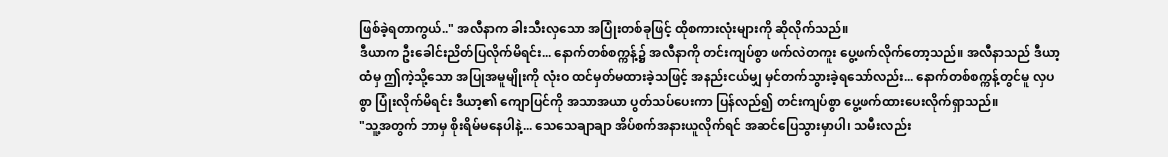ဖြစ်ခဲ့ရတာကွယ်.." အလီနာက ခါးသီးလှသော အပြုံးတစ်ခုဖြင့် ထိုစကားလုံးများကို ဆိုလိုက်သည်။
ဒီယာက ဦးခေါင်းညိတ်ပြလိုက်မိရင်း... နောက်တစ်စက္ကန့်၌ အလီနာကို တင်းကျပ်စွာ ဖက်လဲတကူး ပွေ့ဖက်လိုက်တော့သည်။ အလီနာသည် ဒီယာ့ထံမှ ဤကဲ့သို့သော အပြုအမူမျိုးကို လုံးဝ ထင်မှတ်မထားခဲ့သဖြင့် အနည်းငယ်မျှ မှင်တက်သွားခဲ့ရသော်လည်း... နောက်တစ်စက္ကန့်တွင်မူ လှပစွာ ပြုံးလိုက်မိရင်း ဒီယာ့၏ ကျောပြင်ကို အသာအယာ ပွတ်သပ်ပေးကာ ပြန်လည်၍ တင်းကျပ်စွာ ပွေ့ဖက်ထားပေးလိုက်ရှာသည်။
"သူ့အတွက် ဘာမှ စိုးရိမ်မနေပါနဲ့... သေသေချာချာ အိပ်စက်အနားယူလိုက်ရင် အဆင်ပြေသွားမှာပါ၊ သမီးလည်း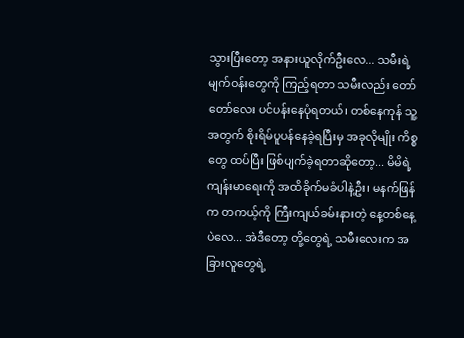သွားပြီးတော့ အနားယူလိုက်ဦးလေ... သမီးရဲ့ မျက်ဝန်းတွေကို ကြည့်ရတာ သမီးလည်း တော်တော်လေး ပင်ပန်းနေပုံရတယ်၊ တစ်နေကုန် သူ့အတွက် စိုးရိမ်ပူပန်နေခဲ့ရပြီးမှ အခုလိုမျိုး ကိစ္စတွေ ထပ်ပြီး ဖြစ်ပျက်ခဲ့ရတာဆိုတော့... မိမိရဲ့ ကျန်းမာရေးကို အထိခိုက်မခံပါနဲ့ဦး၊ မနက်ဖြန်က တကယ့်ကို ကြီးကျယ်ခမ်းနားတဲ့ နေ့တစ်နေ့ပဲလေ... အဲဒီတော့ တို့တွေရဲ့ သမီးလေးက အခြားလူတွေရဲ့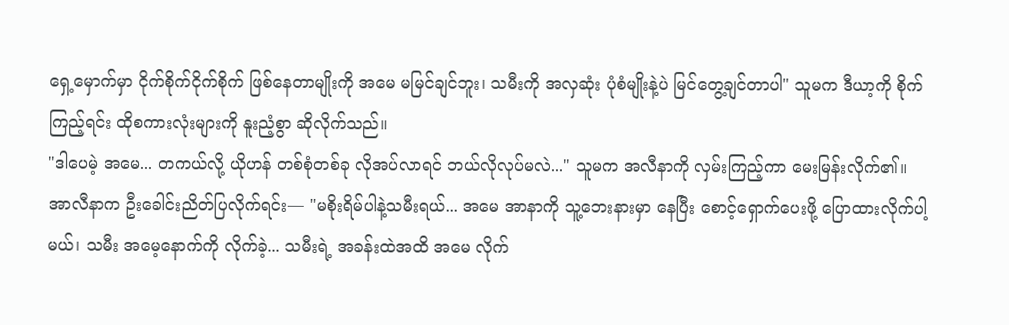ရှေ့မှောက်မှာ ငိုက်စိုက်ငိုက်စိုက် ဖြစ်နေတာမျိုးကို အမေ မမြင်ချင်ဘူး၊ သမီးကို အလှဆုံး ပုံစံမျိုးနဲ့ပဲ မြင်တွေ့ချင်တာပါ" သူမက ဒီယာ့ကို စိုက်ကြည့်ရင်း ထိုစကားလုံးများကို နူးညံ့စွာ ဆိုလိုက်သည်။
"ဒါပေမဲ့ အမေ... တကယ်လို့ ယိုဟန် တစ်စုံတစ်ခု လိုအပ်လာရင် ဘယ်လိုလုပ်မလဲ..." သူမက အလီနာကို လှမ်းကြည့်ကာ မေးမြန်းလိုက်၏။
အာလီနာက ဦးခေါင်းညိတ်ပြလိုက်ရင်း— "မစိုးရိမ်ပါနဲ့သမီးရယ်... အမေ အာနာကို သူ့ဘေးနားမှာ နေပြီး စောင့်ရှောက်ပေးဖို့ ပြောထားလိုက်ပါ့မယ်၊ သမီး အမေ့နောက်ကို လိုက်ခဲ့... သမီးရဲ့ အခန်းထဲအထိ အမေ လိုက်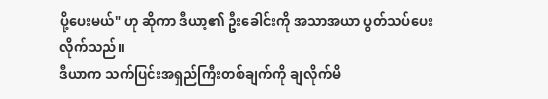ပို့ပေးမယ်" ဟု ဆိုကာ ဒီယာ့၏ ဦးခေါင်းကို အသာအယာ ပွတ်သပ်ပေးလိုက်သည်။
ဒီယာက သက်ပြင်းအရှည်ကြီးတစ်ချက်ကို ချလိုက်မိ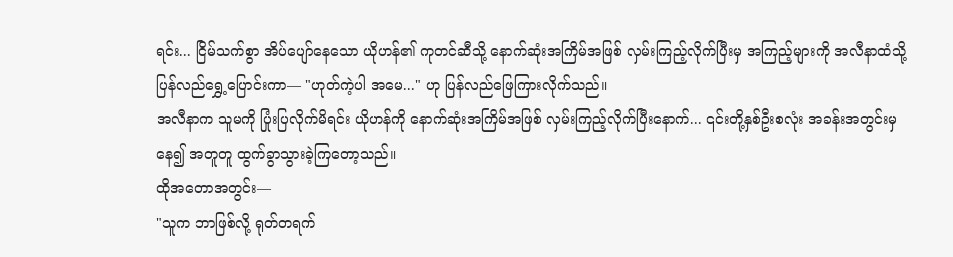ရင်း... ငြိမ်သက်စွာ အိပ်ပျော်နေသော ယိုဟန်၏ ကုတင်ဆီသို့ နောက်ဆုံးအကြိမ်အဖြစ် လှမ်းကြည့်လိုက်ပြီးမှ အကြည့်များကို အလီနာထံသို့ ပြန်လည်ရွှေ့ပြောင်းကာ— "ဟုတ်ကဲ့ပါ အမေ..." ဟု ပြန်လည်ဖြေကြားလိုက်သည်။
အလီနာက သူမကို ပြုံးပြလိုက်မိရင်း ယိုဟန်ကို နောက်ဆုံးအကြိမ်အဖြစ် လှမ်းကြည့်လိုက်ပြီးနောက်... ၎င်းတို့နှစ်ဦးစလုံး အခန်းအတွင်းမှနေ၍ အတူတူ ထွက်ခွာသွားခဲ့ကြတော့သည်။
ထိုအတောအတွင်း—
"သူက ဘာဖြစ်လို့ ရုတ်တရက်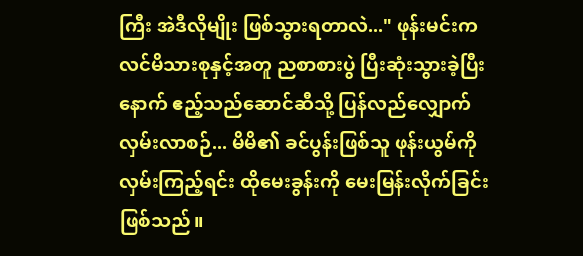ကြီး အဲဒီလိုမျိုး ဖြစ်သွားရတာလဲ..." ဖုန်းမင်းက လင်မိသားစုနှင့်အတူ ညစာစားပွဲ ပြီးဆုံးသွားခဲ့ပြီးနောက် ဧည့်သည်ဆောင်ဆီသို့ ပြန်လည်လျှောက်လှမ်းလာစဉ်... မိမိ၏ ခင်ပွန်းဖြစ်သူ ဖုန်းယွမ်ကို လှမ်းကြည့်ရင်း ထိုမေးခွန်းကို မေးမြန်းလိုက်ခြင်း ဖြစ်သည်။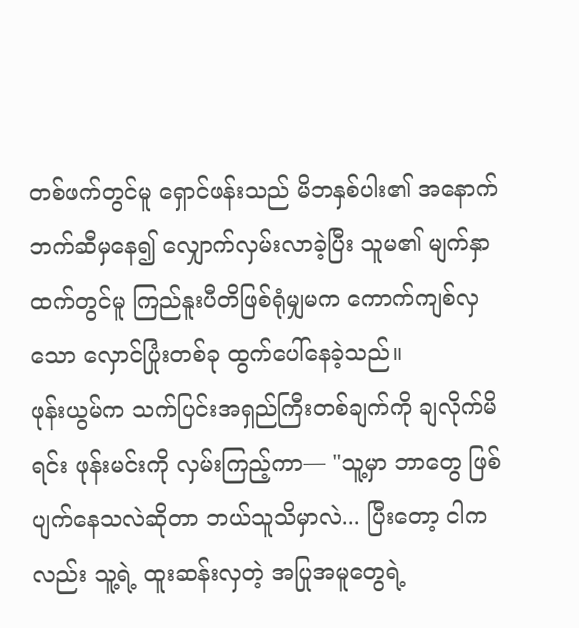တစ်ဖက်တွင်မူ ရှောင်ဖန်းသည် မိဘနှစ်ပါး၏ အနောက်ဘက်ဆီမှနေ၍ လျှောက်လှမ်းလာခဲ့ပြီး သူမ၏ မျက်နှာထက်တွင်မူ ကြည်နူးပီတိဖြစ်ရုံမျှမက ကောက်ကျစ်လှသော လှောင်ပြုံးတစ်ခု ထွက်ပေါ်နေခဲ့သည်။
ဖုန်းယွမ်က သက်ပြင်းအရှည်ကြီးတစ်ချက်ကို ချလိုက်မိရင်း ဖုန်းမင်းကို လှမ်းကြည့်ကာ— "သူ့မှာ ဘာတွေ ဖြစ်ပျက်နေသလဲဆိုတာ ဘယ်သူသိမှာလဲ... ပြီးတော့ ငါကလည်း သူ့ရဲ့ ထူးဆန်းလှတဲ့ အပြုအမူတွေရဲ့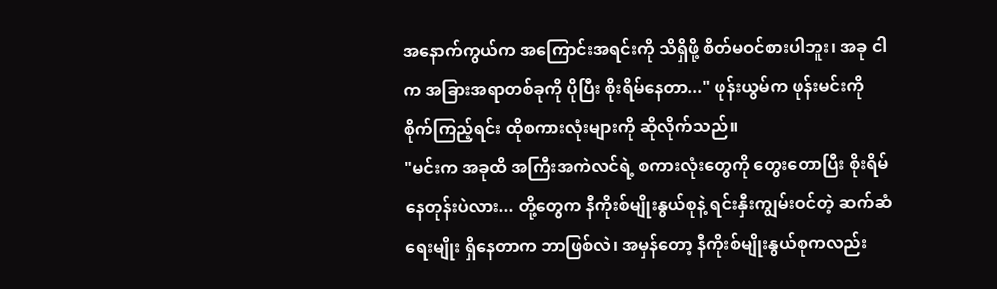အနောက်ကွယ်က အကြောင်းအရင်းကို သိရှိဖို့ စိတ်မဝင်စားပါဘူး၊ အခု ငါက အခြားအရာတစ်ခုကို ပိုပြီး စိုးရိမ်နေတာ..." ဖုန်းယွမ်က ဖုန်းမင်းကို စိုက်ကြည့်ရင်း ထိုစကားလုံးများကို ဆိုလိုက်သည်။
"မင်းက အခုထိ အကြီးအကဲလင်ရဲ့ စကားလုံးတွေကို တွေးတောပြီး စိုးရိမ်နေတုန်းပဲလား... တို့တွေက နီကိုးစ်မျိုးနွယ်စုနဲ့ ရင်းနှီးကျွမ်းဝင်တဲ့ ဆက်ဆံရေးမျိုး ရှိနေတာက ဘာဖြစ်လဲ၊ အမှန်တော့ နီကိုးစ်မျိုးနွယ်စုကလည်း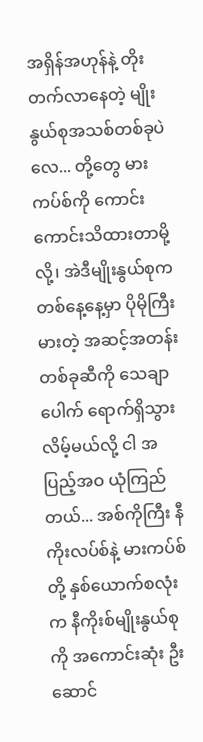အရှိန်အဟုန်နဲ့ တိုးတက်လာနေတဲ့ မျိုးနွယ်စုအသစ်တစ်ခုပဲလေ... တို့တွေ မားကပ်စ်ကို ကောင်းကောင်းသိထားတာမို့လို့၊ အဲဒီမျိုးနွယ်စုက တစ်နေ့နေ့မှာ ပိုမိုကြီးမားတဲ့ အဆင့်အတန်းတစ်ခုဆီကို သေချာပေါက် ရောက်ရှိသွားလိမ့်မယ်လို့ ငါ အပြည့်အဝ ယုံကြည်တယ်... အစ်ကိုကြီး နီကိုးလပ်စ်နဲ့ မားကပ်စ်တို့ နှစ်ယောက်စလုံးက နီကိုးစ်မျိုးနွယ်စုကို အကောင်းဆုံး ဦးဆောင်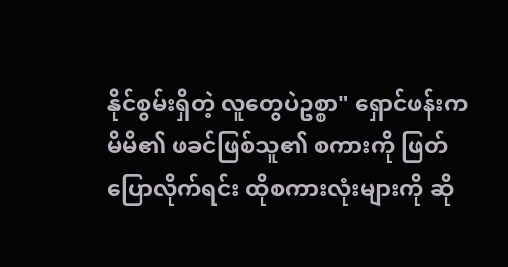နိုင်စွမ်းရှိတဲ့ လူတွေပဲဥစ္စာ" ရှောင်ဖန်းက မိမိ၏ ဖခင်ဖြစ်သူ၏ စကားကို ဖြတ်ပြောလိုက်ရင်း ထိုစကားလုံးများကို ဆို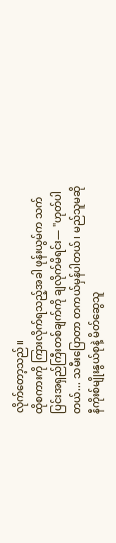လိုက်တော့သည်။
ထိုစကားကို ကြားလိုက်ရသည့်အခါ ဖုန်းယွမ်က သက်ပြင်းအရှည်ကြီးတစ်ချက်ကို ချလိုက်မိရင်း— "ဟုတ်ပါတယ်... သမီးပြောတာ တကယ်မှန်ပါတယ်၊ မည်သူမဆို နီကိုးစ်မျိုးနွယ်စုနဲ့ မိတ်ဆွေသူ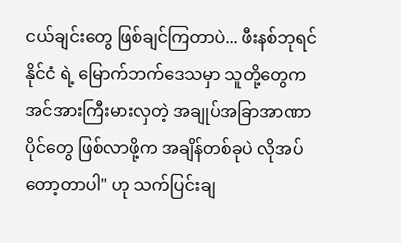ငယ်ချင်းတွေ ဖြစ်ချင်ကြတာပဲ... ဖီးနစ်ဘုရင်နိုင်ငံ ရဲ့ မြောက်ဘက်ဒေသမှာ သူတို့တွေက အင်အားကြီးမားလှတဲ့ အချုပ်အခြာအာဏာပိုင်တွေ ဖြစ်လာဖို့က အချိန်တစ်ခုပဲ လိုအပ်တော့တာပါ" ဟု သက်ပြင်းချ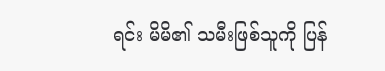ရင်း မိမိ၏ သမီးဖြစ်သူကို ပြန်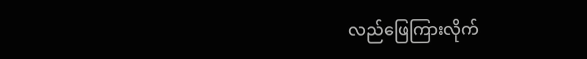လည်ဖြေကြားလိုက်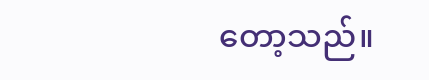တော့သည်။